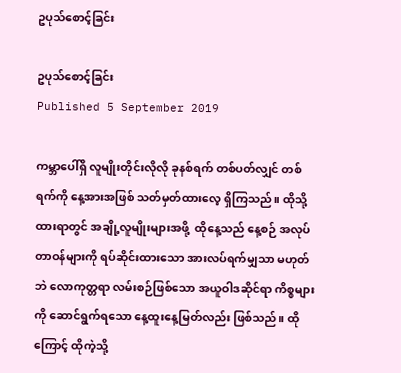ဥပုသ်စောင့်ခြင်း

ဥပုသ်စောင့်ခြင်း
Published 5 September 2019

ကမ္ဘာပေါ်ရှိ လူမျိုးတိုင်းလိုလို ခုနစ်ရက် တစ်ပတ်လျှင် တစ်ရက်ကို နေ့အားအဖြစ် သတ်မှတ်ထားလေ့ ရှိကြသည်။ ထိုသို့ထားရာတွင် အချို့လူမျိုးများအဖို့  ထိုနေ့သည် နေ့စဉ် အလုပ်တာဝန်များကို ရပ်ဆိုင်းထားသော အားလပ်ရက်မျှသာ မဟုတ်ဘဲ လောကုတ္တရာ လမ်းစဉ်ဖြစ်သော အယူဝါဒဆိုင်ရာ ကိစ္စများကို ဆောင်ရွက်ရသော နေ့ထူးနေ့မြတ်လည်း ဖြစ်သည်။ ထိုကြောင့် ထိုကဲ့သို့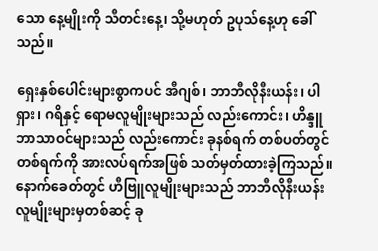သော နေ့မျိုးကို သီတင်းနေ့၊ သို့မဟုတ် ဥပုသ်နေ့ဟု ခေါ်သည်။

ရှေးနှစ်ပေါင်းများစွာကပင် အီဂျစ်၊ ဘာဘီလိုနီးယန်း၊ ပါရှား၊ ဂရိနှင့် ရောမလူမျိုးများသည် လည်းကောင်း၊ ဟိန္ဒူဘာသာဝင်များသည် လည်းကောင်း ခုနစ်ရက် တစ်ပတ်တွင် တစ်ရက်ကို အားလပ်ရက်အဖြစ် သတ်မှတ်ထားခဲ့ကြသည်။ နောက်ခေတ်တွင် ဟီဗြူလူမျိုးများသည် ဘာဘီလိုနီးယန်း လူမျိုးများမှတစ်ဆင့် ခု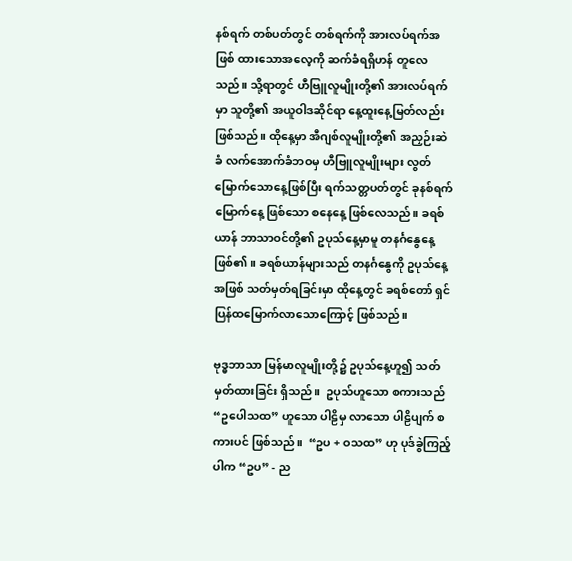နစ်ရက် တစ်ပတ်တွင် တစ်ရက်ကို အားလပ်ရက်အဖြစ် ထားသောအလေ့ကို ဆက်ခံရရှိဟန် တူလေသည်။ သို့ရာတွင် ဟီဗြူလူမျိုးတို့၏ အားလပ်ရက်မှာ သူတို့၏ အယူဝါဒဆိုင်ရာ နေ့ထူးနေ့မြတ်လည်း ဖြစ်သည်။ ထိုနေ့မှာ အီဂျစ်လူမျိုးတို့၏ အညှဉ်းဆဲခံ လက်အောက်ခံဘဝမှ ဟီဗြူလူမျိုးများ လွတ်မြောက်သောနေ့ဖြစ်ပြီး ရက်သတ္တပတ်တွင် ခုနစ်ရက်မြောက်နေ့ ဖြစ်သော စနေနေ့ ဖြစ်လေသည်။ ခရစ်ယာန် ဘာသာဝင်တို့၏ ဥပုသ်နေ့မှာမူ တနင်္ဂနွေနေ့ဖြစ်၏။ ခရစ်ယာန်များသည် တနင်္ဂနွေကို ဥပုသ်နေ့အဖြစ် သတ်မှတ်ရခြင်းမှာ ထိုနေ့တွင် ခရစ်တော် ရှင်ပြန်ထမြောက်လာသောကြောင့် ဖြစ်သည်။

ဗုဒ္ဓဘာသာ မြန်မာလူမျိုးတို့၌ ဥပုသ်နေ့ဟူ၍ သတ်မှတ်ထားခြင်း ရှိသည်။  ဥပုသ်ဟူသော စကားသည် “ဥပေါသထ” ဟူသော ပါဠိမှ လာသော ပါဠိပျက် စကားပင် ဖြစ်သည်။  “ဥပ + ဝသထ” ဟု ပုဒ်ခွဲကြည့်ပါက “ဥပ” - ည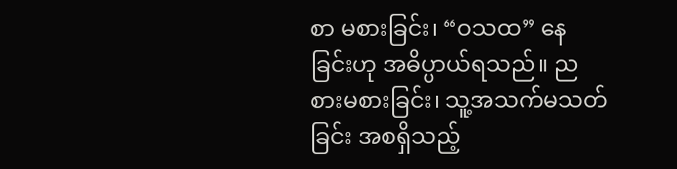စာ မစားခြင်း၊ “ဝသထ” နေခြင်းဟု အဓိပ္ပာယ်ရသည်။ ညစားမစားခြင်း၊ သူ့အသက်မသတ်ခြင်း အစရှိသည့်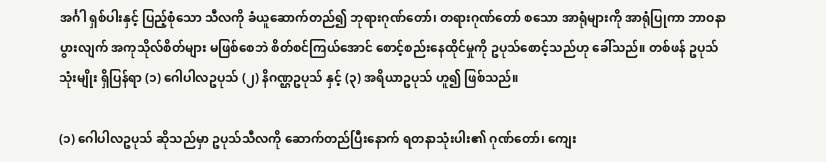အင်္ဂါ ရှစ်ပါးနှင့် ပြည့်စုံသော သီလကို ခံယူဆောက်တည်၍ ဘုရားဂုဏ်တော်၊ တရားဂုဏ်တော် စသော အာရုံများကို အာရုံပြုကာ ဘာဝနာပွားလျက် အကုသိုလ်စိတ်များ မဖြစ်စေဘဲ စိတ်စင်ကြယ်အောင် စောင့်စည်းနေထိုင်မှုကို ဥပုသ်စောင့်သည်ဟု ခေါ်သည်။ တစ်ဖန် ဥပုသ် သုံးမျိုး ရှိပြန်ရာ (၁) ဂေါပါလဥပုသ် (၂) နိဂဏ္ဌဥပုသ် နှင့် (၃) အရိယာဥပုသ် ဟူ၍ ဖြစ်သည်။

(၁) ဂေါပါလဥပုသ် ဆိုသည်မှာ ဥပုသ်သီလကို ဆောက်တည်ပြီးနောက် ရတနာသုံးပါး၏ ဂုဏ်တော်၊ ကျေး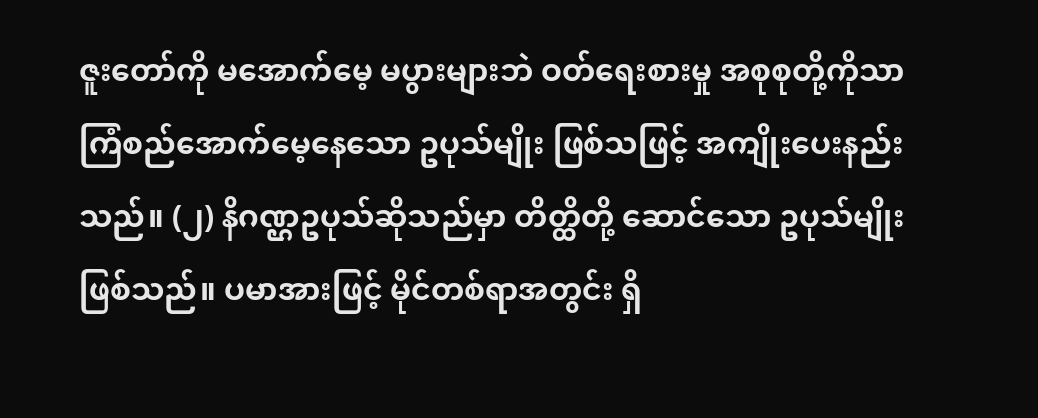ဇူးတော်ကို မအောက်မေ့ မပွားများဘဲ ဝတ်ရေးစားမှု အစုစုတို့ကိုသာ ကြံစည်အောက်မေ့နေသော ဥပုသ်မျိုး ဖြစ်သဖြင့် အကျိုးပေးနည်းသည်။ (၂) နိဂဏ္ဌဥပုသ်ဆိုသည်မှာ တိတ္ထိတို့ ဆောင်သော ဥပုသ်မျိုး ဖြစ်သည်။ ပမာအားဖြင့် မိုင်တစ်ရာအတွင်း ရှိ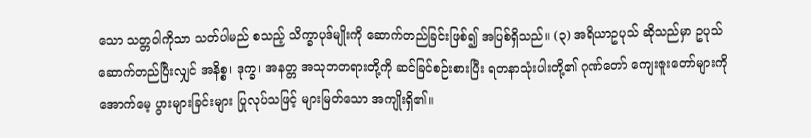သော သတ္တဝါကိုသာ သတ်ပါမည် စသည့် သိက္ခာပုဒ်မျိုးကို ဆောက်တည်ခြင်းဖြစ်၍ အပြစ်ရှိသည်။ (၃) အရိယာဥပုသ် ဆိုသည်မှာ ဥပုသ် ဆောက်တည်ပြီးလျှင် အနိစ္စ၊ ဒုက္ခ၊ အနတ္တ အသုဘတရားတို့ကို ဆင်ခြင်စဉ်းစားပြီး ရတနာသုံးပါးတို့၏ ဂုဏ်တော် ကျေးဇူးတော်များကို အောက်မေ့ ပွားများခြင်းများ ပြုလုပ်သဖြင့် များမြတ်သော အကျိုးရှိ၏။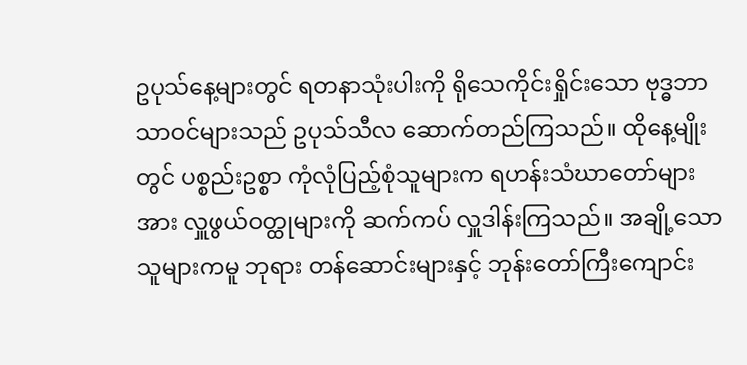ဥပုသ်နေ့များတွင် ရတနာသုံးပါးကို ရိုသေကိုင်းရှိုင်းသော ဗုဒ္ဓဘာသာဝင်များသည် ဥပုသ်သီလ ဆောက်တည်ကြသည်။ ထိုနေ့မျိုးတွင် ပစ္စည်းဥစ္စာ ကုံလုံပြည့်စုံသူများက ရဟန်းသံဃာတော်များအား လှူဖွယ်ဝတ္ထုများကို ဆက်ကပ် လှူဒါန်းကြသည်။ အချို့သော သူများကမူ ဘုရား တန်ဆောင်းများနှင့် ဘုန်းတော်ကြီးကျောင်း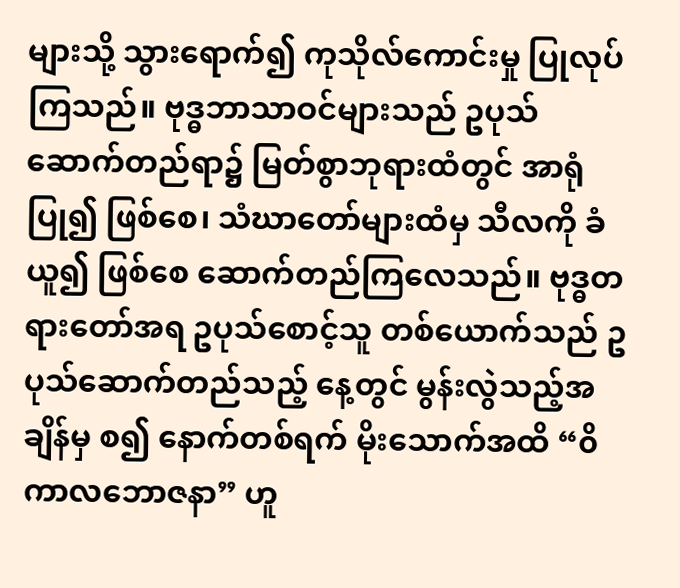များသို့ သွားရောက်၍ ကုသိုလ်ကောင်းမှု ပြုလုပ်ကြသည်။ ဗုဒ္ဓဘာသာဝင်များသည် ဥပုသ် ဆောက်တည်ရာ၌ မြတ်စွာဘုရားထံတွင် အာရုံပြု၍ ဖြစ်စေ၊ သံဃာတော်များထံမှ သီလကို ခံယူ၍ ဖြစ်စေ ဆောက်တည်ကြလေသည်။ ဗုဒ္ဓတရားတော်အရ ဥပုသ်စောင့်သူ တစ်ယောက်သည် ဥပုသ်ဆောက်တည်သည့် နေ့တွင် မွန်းလွဲသည့်အချိန်မှ စ၍ နောက်တစ်ရက် မိုးသောက်အထိ “၀ိကာလဘောဇနာ” ဟူ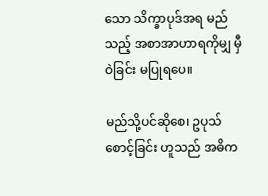သော သိက္ခာပုဒ်အရ မည်သည့် အစာအာဟာရကိုမျှ မှီဝဲခြင်း မပြုရပေ။

မည်သို့ပင်ဆိုစေ၊ ဥပုသ်စောင့်ခြင်း ဟူသည် အဓိက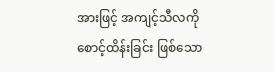အားဖြင့် အကျင့်သီလကို စောင့်ထိန်းခြင်း ဖြစ်သော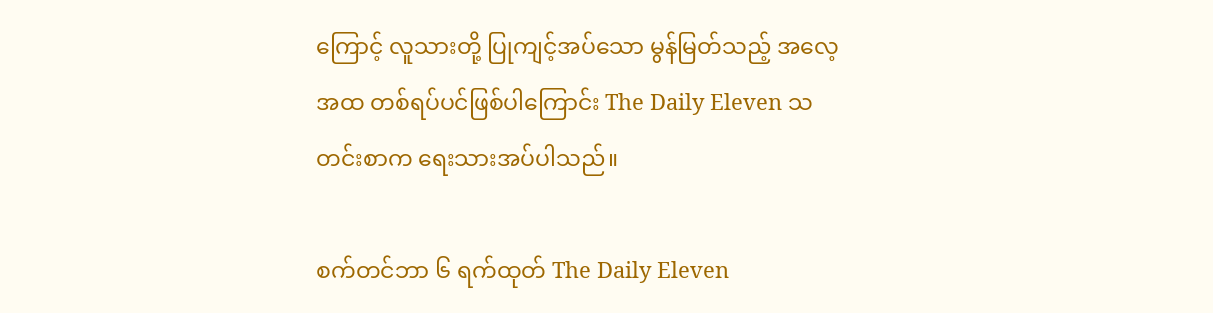ကြောင့် လူသားတို့ ပြုကျင့်အပ်သော မွန်မြတ်သည့် အလေ့အထ တစ်ရပ်ပင်ဖြစ်ပါကြောင်း The Daily Eleven သတင်းစာက ရေးသားအပ်ပါသည်။

စက်တင်ဘာ ၆ ရက်ထုတ် The Daily Eleven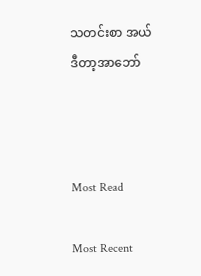သတင်းစာ အယ်ဒီတာ့အာဘော်



Most Read

Most Recent